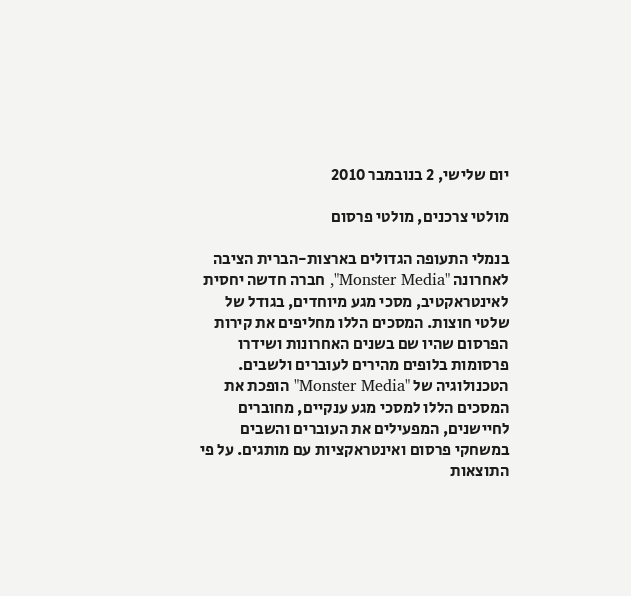יום שלישי, 2 בנובמבר 2010

מולטי צרכנים, מולטי פרסום

בנמלי התעופה הגדולים בארצות-הברית הציבה לאחרונה "Monster Media", חברה חדשה יחסית לאינטראקטיב, מסכי מגע מיוחדים, בגודל של שלטי חוצות. המסכים הללו מחליפים את קירות הפרסום שהיו שם בשנים האחרונות ושידרו פרסומות בלופים מהירים לעוברים ולשבים. הטכנולוגיה של "Monster Media" הופכת את המסכים הללו למסכי מגע ענקיים, מחוברים לחיישנים, המפעילים את העוברים והשבים במשחקי פרסום ואינטראקציות עם מותגים. על פי התוצאות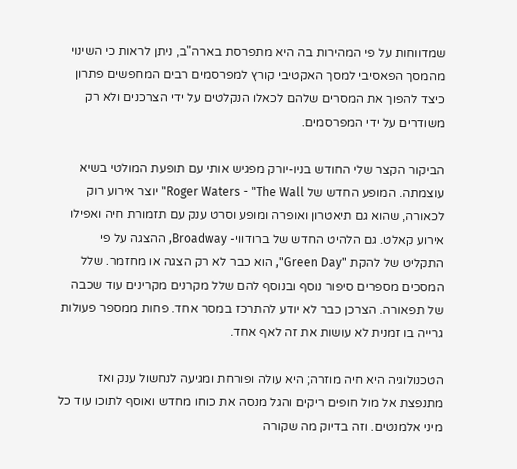שמדווחות על פי המהירות בה היא מתפרסת בארה"ב, ניתן לראות כי השינוי מהמסך הפאסיבי למסך האקטיבי קורץ למפרסמים רבים המחפשים פתרון כיצד להפוך את המסרים שלהם לכאלו הנקלטים על ידי הצרכנים ולא רק משודרים על ידי המפרסמים.

הביקור הקצר שלי החודש בניו-יורק מפגיש אותי עם תופעת המולטי בשיא עוצמתה. המופע החדש של Roger Waters - "The Wall" יוצר אירוע רוק לכאורה, שהוא גם תיאטרון ואופרה ומופע וסרט ענק עם תזמורת חיה ואפילו אירוע קאלט. גם הלהיט החדש של ברודווי- Broadway, ההצגה על פי התקליט של להקת "Green Day", הוא כבר לא רק הצגה או מחזמר. שלל המסכים מספרים סיפור נוסף ובנוסף להם שלל מקרנים מקרינים עוד שכבה של תפאורה. הצרכן כבר לא יודע להתרכז במסר אחד. פחות ממספר פעולות גרייה בו זמנית לא עושות את זה לאף אחד.

הטכנולוגיה היא חיה מוזרה; היא עולה ופורחת ומגיעה לנחשול ענק ואז מתנפצת אל מול חופים ריקים והגל מנסה את כוחו מחדש ואוסף לתוכו עוד כל מיני אלמנטים. וזה בדיוק מה שקורה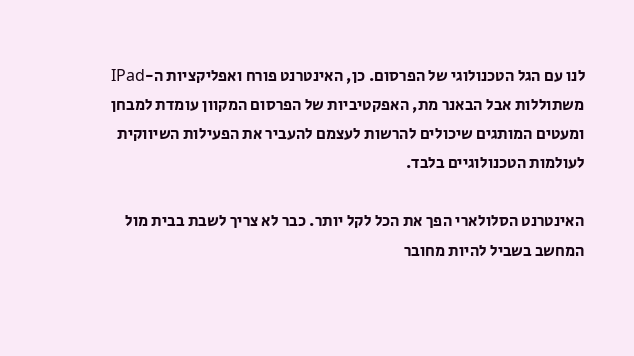לנו עם הגל הטכנולוגי של הפרסום. כן, האינטרנט פורח ואפליקציות ה-IPad משתוללות אבל הבאנר מת, האפקטיביות של הפרסום המקוון עומדת למבחן ומעטים המותגים שיכולים להרשות לעצמם להעביר את הפעילות השיווקית לעולמות הטכנולוגיים בלבד.

האינטרנט הסלולארי הפך את הכל לקל יותר. כבר לא צריך לשבת בבית מול המחשב בשביל להיות מחובר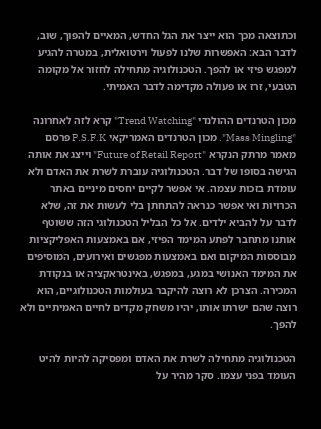וכתוצאה מכך הוא ייצר את הגל החדש, המאיים להפוך, שוב, לדבר הבא: האפשרות שלנו לפעול וירטואלית, במטרה להגיע למפגש פיזי או להפך. הטכנולוגיה מתחילה לחזור אל מקומה הטבעי, זרז או פעולה מקדימה לדבר האמיתי.

מכון הטרנדים ההולנדי "Trend Watching" קרא לזה לאחרונה "Mass Mingling". מכון הטרנדים האמריקאי P.S.F.K פרסם מאמר מרתק הנקרא "Future of Retail Report" וייצג את אותה הגישה בסופו של דבר. הטכנולוגיה עוברת לשרת את האדם ולא עומדת בזכות עצמה. אי אפשר לקיים יחסים מיניים באתר הכרויות ואי אפשר כנראה להתחתן בלי לעשות את זה, שלא לדבר על להביא ילדים. אל כל הבליל הטכנולוגי הזה ששוטף אותנו מתחבר לפתע המימד הפיזי, אם באמצעות האפליקציות מבוססות המיקום ואם באמצעות מפגשים ואירועים, המוסיפים את המימד האנושי במגע, במפגש, באינטראקציה או בנקודת המכירה. הצרכן לא רוצה להיקבר בעולמות הטכנולוגיים, הוא רוצה שהם ישרתו אותו, יהיו משחק מקדים לחיים האמיתיים ולא להפך.

הטכנולוגיה מתחילה לשרת את האדם ומפסיקה להיות להיט העומד בפני עצמו. סקר מהיר על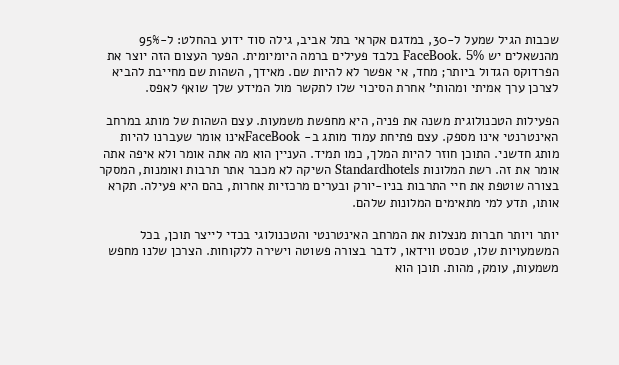שכבות הגיל שמעל ל-30, במדגם אקראי בתל אביב, גילה סוד ידוע בהחלט: ל-95% מהנשאלים יש FaceBook. 5% בלבד פעילים ברמה היומיומית. הפער העצום הזה יוצר את הפרדוקס הגדול ביותר; מחד, אי אפשר לא להיות שם. מאידך, השהות שם מחייבת להביא לצרכן ערך אמיתי ומהותי' אחרת הסיכוי שלו לתקשר מול המידע שלך שואף לאפס.

הפעילות הטכנולוגית משנה את פניה, היא מחפשת משמעות. עצם השהות של מותג במרחב האינטרנטי אינו מספק. עצם פתיחת עמוד מותג ב- FaceBookאינו אומר שעברנו להיות מותג חדשני. התוכן חוזר להיות המלך, כמו תמיד. העניין הוא מה אתה אומר ולא איפה אתה אומר את זה. רשת המלונות Standardhotels השיקה לא מכבר אתר תרבות ואומנות, המסקר בצורה שוטפת את חיי התרבות בניו-יורק ובערים מרכזיות אחרות, בהם היא פעילה. תקרא אותו, תדע למי מתאימים המלונות שלהם.

יותר ויותר חברות מנצלות את המרחב האינטרנטי והטכנולוגי בכדי לייצר תוכן, בכל המשמעויות שלו, טכסט ווידאו, לדבר בצורה פשוטה וישירה ללקוחות. הצרכן שלנו מחפש משמעות, עומק, מהות. תוכן הוא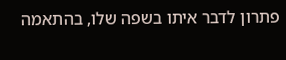פתרון לדבר איתו בשפה שלו, בהתאמה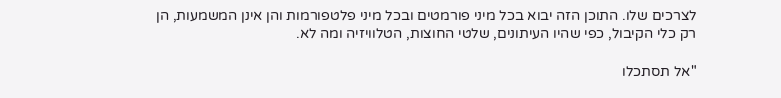לצרכים שלו. התוכן הזה יבוא בכל מיני פורמטים ובכל מיני פלטפורמות והן אינן המשמעות, הן רק כלי הקיבול, כפי שהיו העיתונים, שלטי החוצות, הטלוויזיה ומה לא.

"אל תסתכלו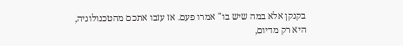בקנקן אלא במה שיש בו" אמרו פעם. אז עזבו אתכם מהטכנולוגיה, היא רק מדיום,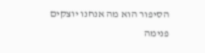הסיפור הוא מה אנחנו יוצקים פנימה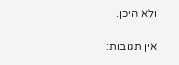ולא היכן.

אין תגובות: